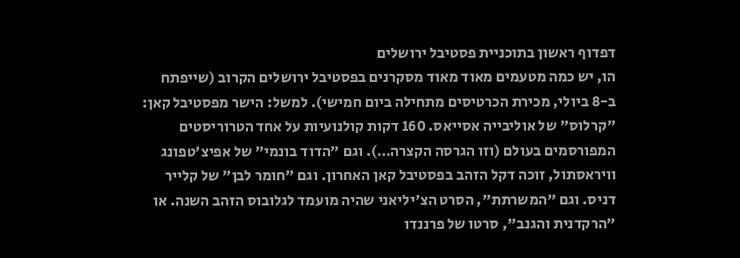דפדוף ראשון בתוכניית פסטיבל ירושלים
הו, יש כמה מטעמים מאוד מאוד מסקרנים בפסטיבל ירושלים הקרוב (שייפתח ב-8 ביולי, מכירת הכרטיסים מתחילה ביום חמישי). למשל: הישר מפסטיבל קאן: "קרלוס" של אוליבייה אסייאס. 160 דקות קולנועיות על אחד הטרוריסטים המפורסמים בעולם (וזו הגרסה הקצרה…). וגם "הדוד בונמי" של אפיצ'טפונג וויראסתול, זוכה דקל הזהב בפסטיבל קאן האחרון. וגם "חומר לבן" של קלייר דניס. וגם "המשרתת", הסרט הצ'יליאני שהיה מועמד לגלובוס הזהב השנה. או "הרקדנית והגנב", סרטו של פרננדו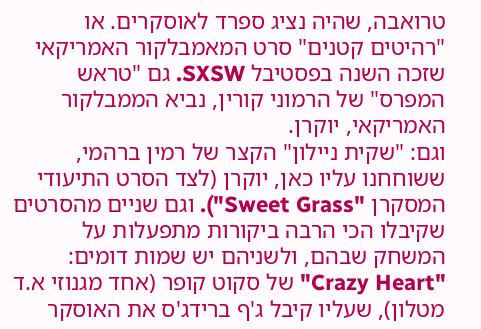טרואבה, שהיה נציג ספרד לאוסקרים. או "רהיטים קטנים" סרט המאמבלקור האמריקאי שזכה השנה בפסטיבל SXSW. גם "טראש המפרס" של הרמוני קורין, נביא הממבלקור האמריקאי, יוקרן.
וגם: "שקית ניילון" הקצר של רמין ברהמי, ששוחחנו עליו כאן, יוקרן (לצד הסרט התיעודי המסקרן "Sweet Grass"). וגם שניים מהסרטים שקיבלו הכי הרבה ביקורות מתפעלות על המשחק שבהם, ולשניהם יש שמות דומים: "Crazy Heart" של סקוט קופר (אחד מגנוזי א.ד מטלון), שעליו קיבל ג'ף ברידג'ס את האוסקר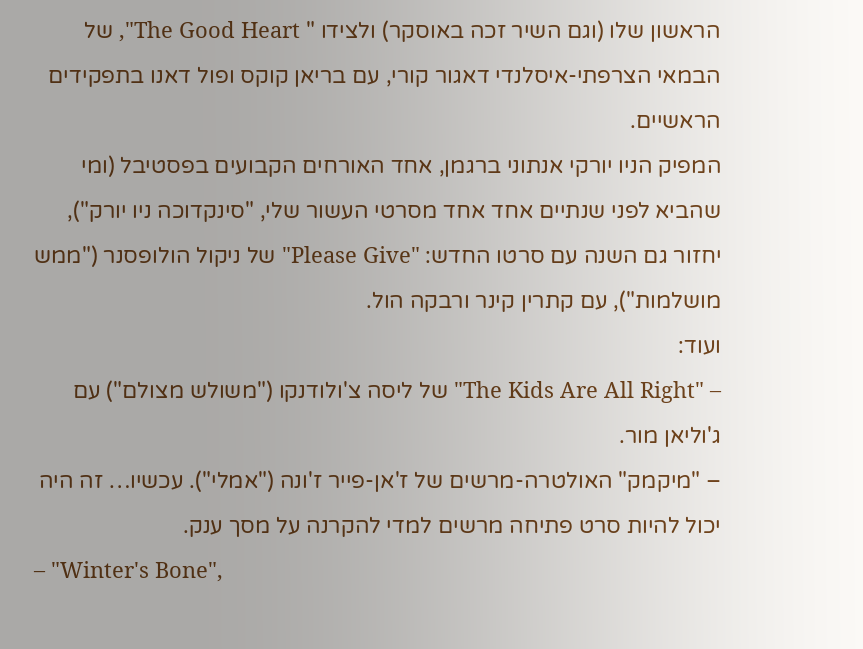הראשון שלו (וגם השיר זכה באוסקר) ולצידו " The Good Heart", של הבמאי הצרפתי-איסלנדי דאגור קורי, עם בריאן קוקס ופול דאנו בתפקידים הראשיים.
המפיק הניו יורקי אנתוני ברגמן, אחד האורחים הקבועים בפסטיבל (ומי שהביא לפני שנתיים אחד אחד מסרטי העשור שלי, "סינקדוכה ניו יורק"), יחזור גם השנה עם סרטו החדש: "Please Give" של ניקול הולופסנר ("ממש מושלמות"), עם קתרין קינר ורבקה הול.
ועוד:
– "The Kids Are All Right" של ליסה צ'ולודנקו ("משולש מצולם") עם ג'וליאן מור.
– "מיקמק" האולטרה-מרשים של ז'אן-פייר ז'ונה ("אמלי"). עכשיו… זה היה יכול להיות סרט פתיחה מרשים למדי להקרנה על מסך ענק.
– "Winter's Bone",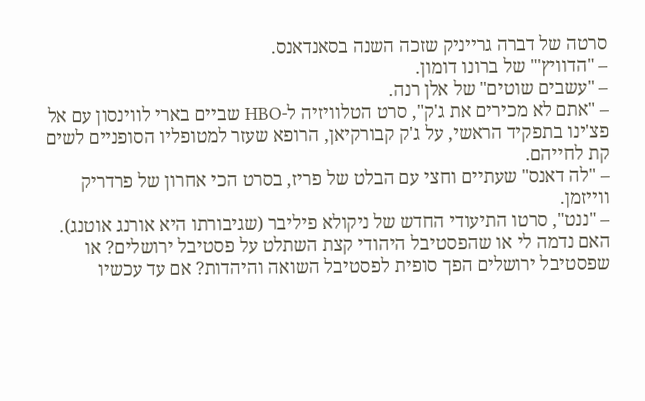סרטה של דברה גרייניק שזכה השנה בסאנדאנס.
– "הדוויץ'" של ברונו דומון.
– "עשבים שוטים" של אלן רנה.
– "אתם לא מכירים את ג'ק", סרט הטלוויזיה ל-HBO שביים בארי לווינסון עם אל פצ'ינו בתפקיד הראשי, על ג'ק קבורקיאן, הרופא שעזר למטופליו הסופניים לשים קת לחייהם.
– "לה דאנס" שעתיים וחצי עם הבלט של פריז, בסרט הכי אחרון של פרדריק ווייזמן.
– "ננט", סרטו התיעודי החדש של ניקולא פיליבר (שגיבורתו היא אורנג אוטנג).
האם נדמה לי או שהפסטיבל היהודי קצת השתלט על פסטיבל ירושלים? או שפסטיבל ירושלים הפך סופית לפסטיבל השואה והיהדות? אם עד עכשיו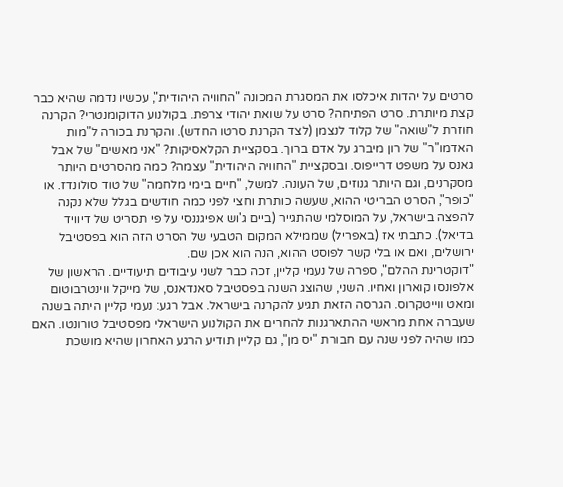סרטים על יהדות איכלסו את המסגרת המכונה "החוויה היהודית", עכשיו נדמה שהיא כבר קצת מיותרת. סרט הפתיחה? סרט על שואת יהודי צרפת. בקולנוע הדוקומנטרי? הקרנה חוזרת ל"שואה" של קלוד לנצמן (לצד הקרנת סרטו החדש). והקרנת בכורה ל"מות האדמו"ר" של רון מיברג על אדם ברוך. בסקציית הקלאסיקות? "אני מאשים" של אבל גאנס על משפט דרייפוס. ובסקציית "החוויה היהודית" עצמה? כמה מהסרטים היותר מסקרנים, וגם היותר גנוזים, של העונה. למשל, "חיים בימי מלחמה" של טוד סולונדז. או "כופר", הסרט הבריטי ההוא, שעשה כותרת וחצי לפני כמה חודשים בגלל שלא נקנה להפצה בישראל, על המוסלמי שהתגייר (ביים ג'וש אפיגננסי על פי תסריט של דיוויד בדיאל). כתבתי אז (באפריל) שממילא המקום הטבעי של הסרט הזה הוא בפסטיבל ירושלים, ואם או בלי קשר לפוסט ההוא, הנה הוא אכן שם.
"דוקטרינת ההלם", ספרה של נעמי קליין, זכה כבר לשני עיבודים תיעודיים. הראשון של אלפונסו קוארון ואחיו. השני, שהוצג השנה בפסטיבל סאנדאנס, של מייקל ווינטרבוטום ומאט ווייטקרוס. הגרסה הזאת תגיע להקרנה בישראל. אבל רגע: נעמי קליין היתה בשנה שעברה אחת מראשי ההתארגנות להחרים את הקולנוע הישראלי מפסטיבל טורונטו. האם כמו שהיה לפני שנה עם חבורת "יס מן", גם קליין תודיע הרגע האחרון שהיא מושכת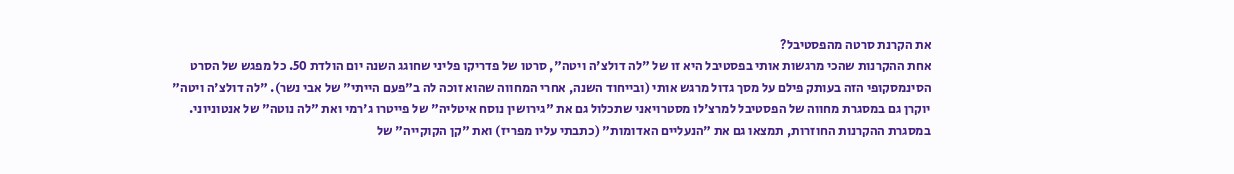את הקרנת סרטה מהפסטיבל?
אחת ההקרנות שהכי מרגשות אותי בפסטיבל היא זו של "לה דולצ'ה ויטה", סרטו של פדריקו פליני שחוגג השנה יום הולדת 50. כל מפגש של הסרט הסינמסקופי הזה בעותק פילם על מסך גדול מרגש אותי (ובייחוד השנה, אחרי המחווה שהוא זוכה לה ב"פעם הייתי" של אבי נשר). "לה דולצ'ה ויטה" יוקרן גם במסגרת מחווה של הפסטיבל למרצ'לו מסטרויאני שתכלול גם את "גירושין נוסח איטליה" של פייטרו ג'רמי ואת "לה נוטה" של אנטוניוני.
במסגרת ההקרנות החוזרות, תמצאו גם את "הנעליים האדומות" (כתבתי עליו מפריז) ואת "קן הקוקייה" של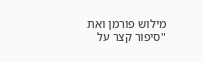מילוש פורמן ואת "סיפור קצר על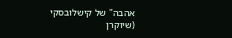אהבה" של קישלובסקי (שיוקרן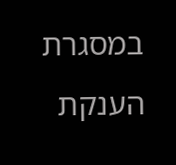במסגרת הענקת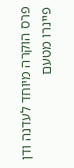פרס הוקרה מיוחד לעדנה ודן פיינרו מטעם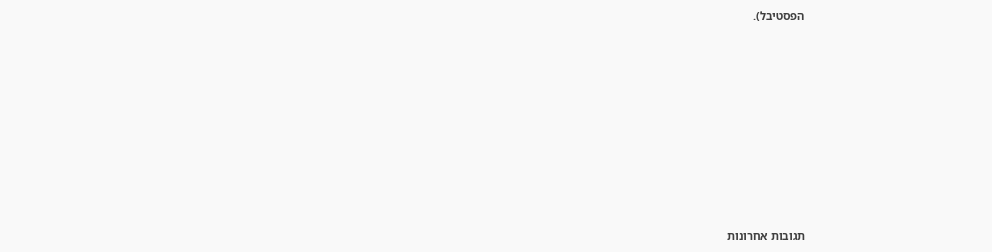הפסטיבל).









תגובות אחרונות